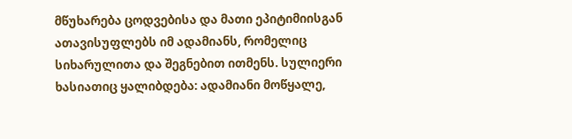მწუხარება ცოდვებისა და მათი ეპიტიმიისგან ათავისუფლებს იმ ადამიანს, რომელიც სიხარულითა და შეგნებით ითმენს. სულიერი ხასიათიც ყალიბდება: ადამიანი მოწყალე,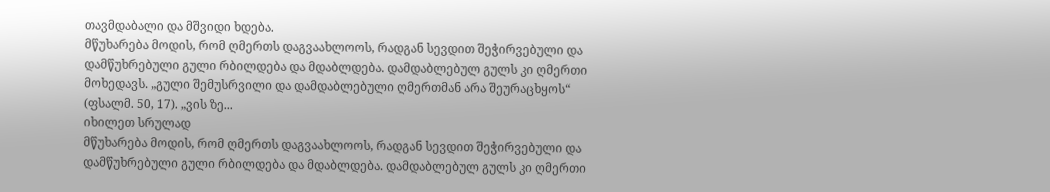თავმდაბალი და მშვიდი ხდება.
მწუხარება მოდის, რომ ღმერთს დაგვაახლოოს, რადგან სევდით შეჭირვებული და დამწუხრებული გული რბილდება და მდაბლდება. დამდაბლებულ გულს კი ღმერთი მოხედავს. „გული შემუსრვილი და დამდაბლებული ღმერთმან არა შეურაცხყოს“ (ფსალმ. 50, 17). „ვის ზე...
იხილეთ სრულად
მწუხარება მოდის, რომ ღმერთს დაგვაახლოოს, რადგან სევდით შეჭირვებული და დამწუხრებული გული რბილდება და მდაბლდება. დამდაბლებულ გულს კი ღმერთი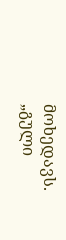მოხედავს. „გული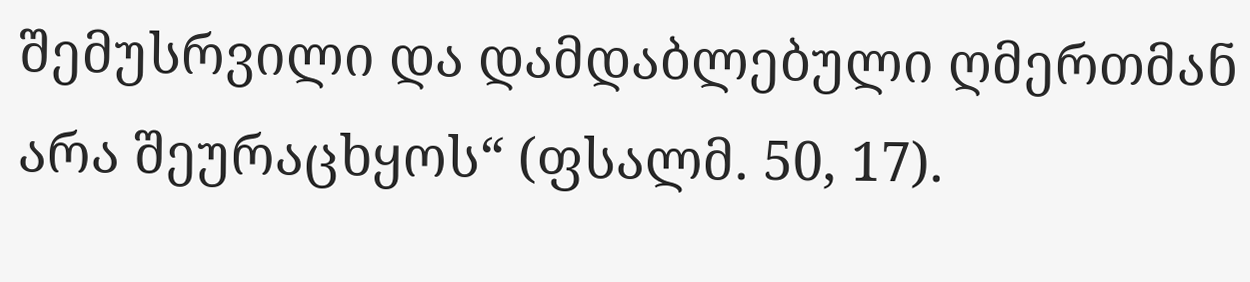შემუსრვილი და დამდაბლებული ღმერთმან არა შეურაცხყოს“ (ფსალმ. 50, 17).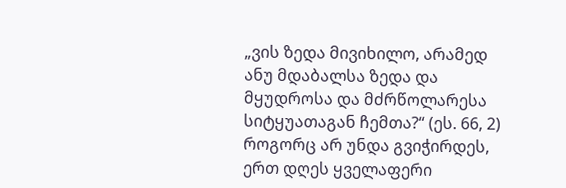„ვის ზედა მივიხილო, არამედ ანუ მდაბალსა ზედა და მყუდროსა და მძრწოლარესა სიტყუათაგან ჩემთა?“ (ეს. 66, 2)
როგორც არ უნდა გვიჭირდეს, ერთ დღეს ყველაფერი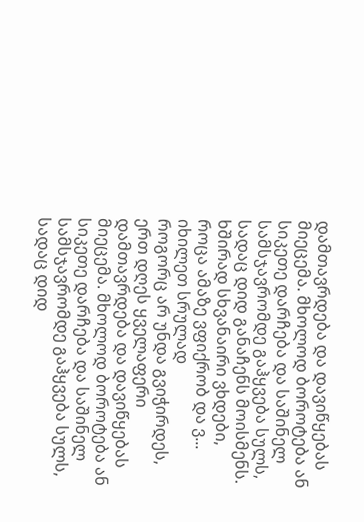დამთავრდება და დავიწყებას მიეცემა. მხოლოდ ბოროტება ან სიკეთე დარჩება და საშინელ სამსჯავრომდე გაჰყვება სულს, სადაც დიდ განაჩენს მოისმენს. ხშირად სხვანაირი ვხდები, როცა ამაზე ვფიქრობ და ვ...
იხილეთ სრულად
როგორც არ უნდა გვიჭირდეს, ერთ დღეს ყველაფერი დამთავრდება და დავიწყებას მიეცემა. მხოლოდ ბოროტება ან სიკეთე დარჩება და საშინელ სამსჯავრომდე გაჰყვება სულს, სადაც დიდ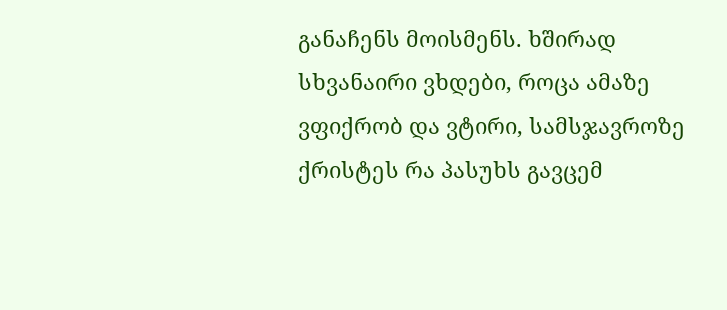განაჩენს მოისმენს. ხშირად სხვანაირი ვხდები, როცა ამაზე ვფიქრობ და ვტირი, სამსჯავროზე ქრისტეს რა პასუხს გავცემ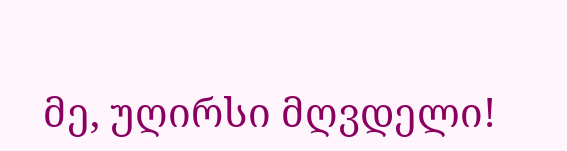მე, უღირსი მღვდელი!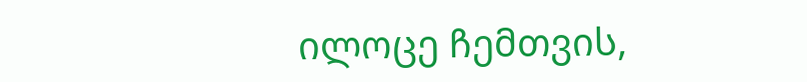ილოცე ჩემთვის,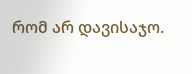რომ არ დავისაჯო.